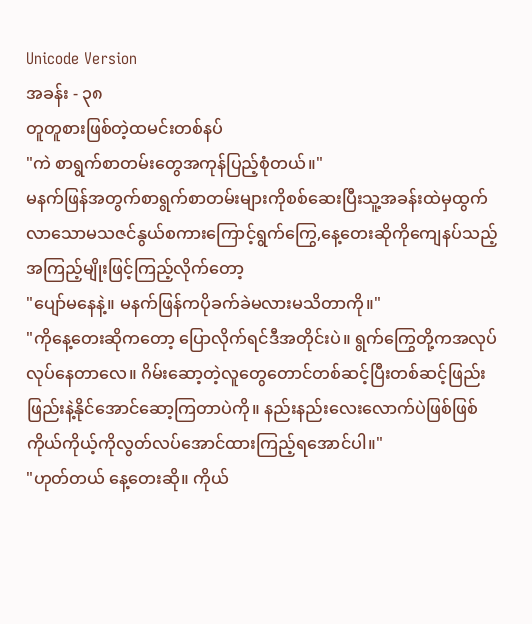Unicode Version
အခန်း - ၃၈
တူတူစားဖြစ်တဲ့ထမင်းတစ်နပ်
"ကဲ စာရွက်စာတမ်းတွေအကုန်ပြည့်စုံတယ်။"
မနက်ဖြန်အတွက်စာရွက်စာတမ်းများကိုစစ်ဆေးပြီးသူ့အခန်းထဲမှထွက်လာသောမသဇင်နွယ်စကားကြောင့်ရွက်ကြွေ,နေ့တေးဆိုကိုကျေနပ်သည့်အကြည့်မျိုးဖြင့်ကြည့်လိုက်တော့
"ပျော်မနေနဲ့။ မနက်ဖြန်ကပိုခက်ခဲမလားမသိတာကို။"
"ကိုနေ့တေးဆိုကတော့ ပြောလိုက်ရင်ဒီအတိုင်းပဲ။ ရွက်ကြွေတို့ကအလုပ်လုပ်နေတာလေ။ ဂိမ်းဆော့တဲ့လူတွေတောင်တစ်ဆင့်ပြီးတစ်ဆင့်ဖြည်းဖြည်းနဲ့နိုင်အောင်ဆော့ကြတာပဲကို။ နည်းနည်းလေးလောက်ပဲဖြစ်ဖြစ်ကိုယ်ကိုယ့်ကိုလွတ်လပ်အောင်ထားကြည့်ရအောင်ပါ။"
"ဟုတ်တယ် နေ့တေးဆို။ ကိုယ်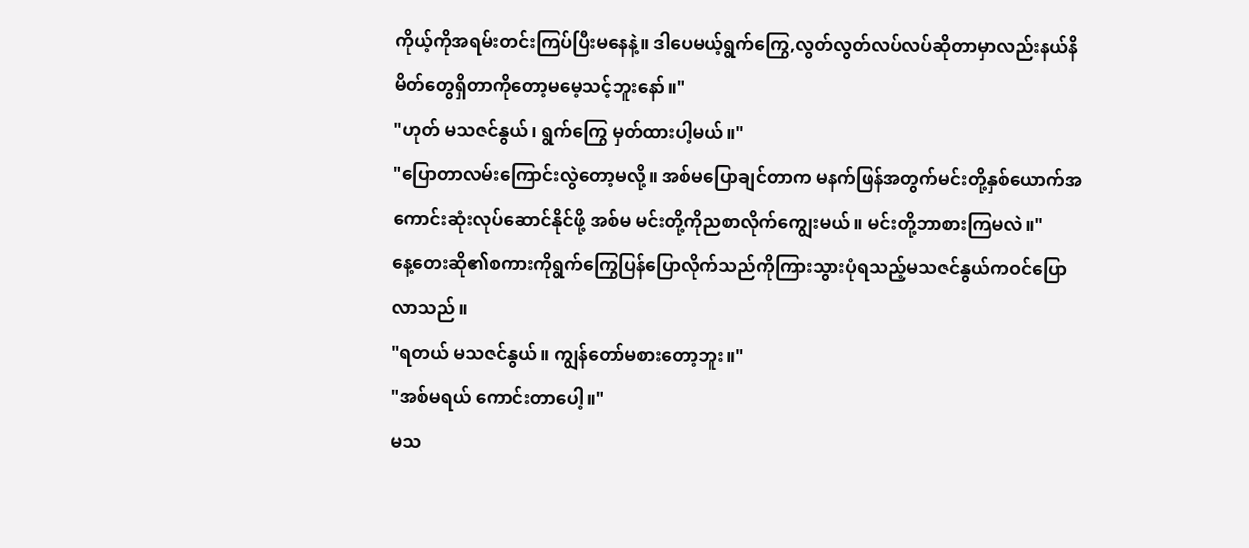ကိုယ့်ကိုအရမ်းတင်းကြပ်ပြီးမနေနဲ့။ ဒါပေမယ့်ရွက်ကြွေ,လွတ်လွတ်လပ်လပ်ဆိုတာမှာလည်းနယ်နိမိတ်တွေရှိတာကိုတော့မမေ့သင့်ဘူးနော်။"
"ဟုတ် မသဇင်နွယ်၊ ရွက်ကြွေ မှတ်ထားပါ့မယ်။"
"ပြောတာလမ်းကြောင်းလွဲတော့မလို့။ အစ်မပြောချင်တာက မနက်ဖြန်အတွက်မင်းတို့နှစ်ယောက်အကောင်းဆုံးလုပ်ဆောင်နိုင်ဖို့ အစ်မ မင်းတို့ကိုညစာလိုက်ကျွေးမယ်။ မင်းတို့ဘာစားကြမလဲ။"
နေ့တေးဆို၏စကားကိုရွက်ကြွေပြန်ပြောလိုက်သည်ကိုကြားသွားပုံရသည့်မသဇင်နွယ်ကဝင်ပြောလာသည်။
"ရတယ် မသဇင်နွယ်။ ကျွန်တော်မစားတော့ဘူး။"
"အစ်မရယ် ကောင်းတာပေါ့။"
မသ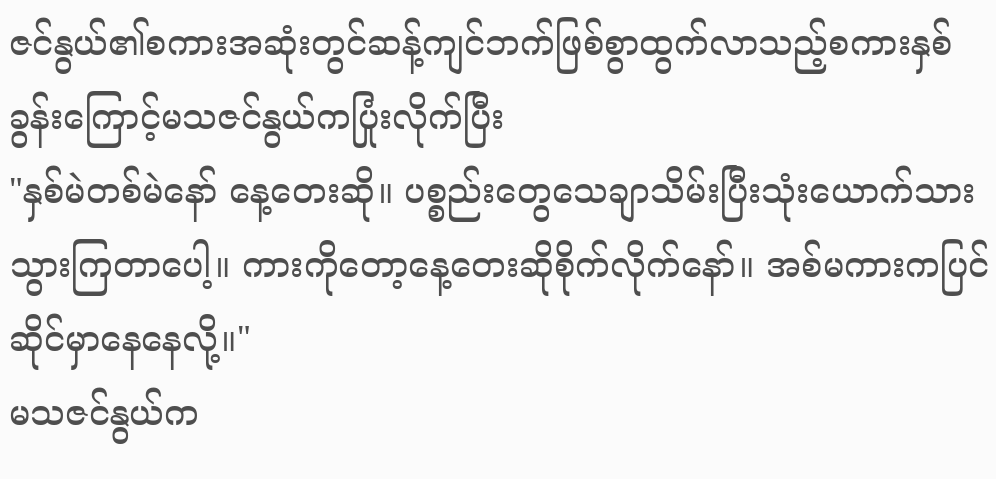ဇင်နွယ်၏စကားအဆုံးတွင်ဆန့်ကျင်ဘက်ဖြစ်စွာထွက်လာသည့်စကားနှစ်ခွန်းကြောင့်မသဇင်နွယ်ကပြုံးလိုက်ပြီး
"နှစ်မဲတစ်မဲနော် နေ့တေးဆို။ ပစ္စည်းတွေသေချာသိမ်းပြီးသုံးယောက်သားသွားကြတာပေါ့။ ကားကိုတော့နေ့တေးဆိုစိုက်လိုက်နော်။ အစ်မကားကပြင်ဆိုင်မှာနေနေလို့။"
မသဇင်နွယ်က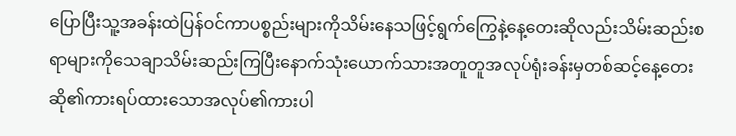ပြောပြီးသူ့အခန်းထဲပြန်ဝင်ကာပစ္စည်းများကိုသိမ်းနေသဖြင့်ရွက်ကြွေနဲ့နေ့တေးဆိုလည်းသိမ်းဆည်းစရာများကိုသေချာသိမ်းဆည်းကြပြီးနောက်သုံးယောက်သားအတူတူအလုပ်ရုံးခန်းမှတစ်ဆင့်နေ့တေးဆို၏ကားရပ်ထားသောအလုပ်၏ကားပါ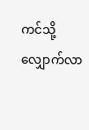ကင်သို့လျှောက်လာ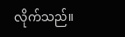လိုက်သည်။